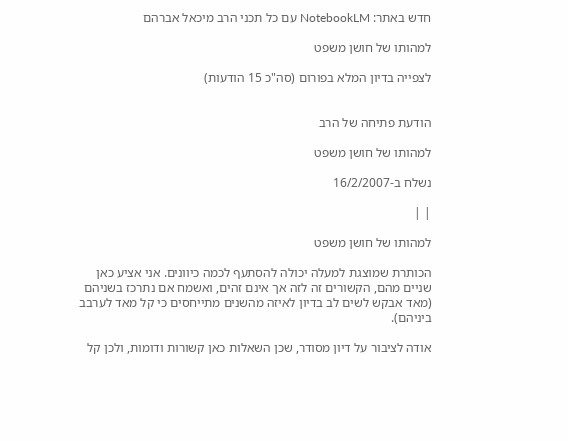חדש באתר: NotebookLM עם כל תכני הרב מיכאל אברהם

למהותו של חושן משפט

לצפייה בדיון המלא בפורום (סה"כ 15 הודעות)


הודעת פתיחה של הרב

למהותו של חושן משפט

נשלח ב-16/2/2007

| |

למהותו של חושן משפט

הכותרת שמוצגת למעלה יכולה להסתעף לכמה כיוונים. אני אציע כאן שניים מהם, הקשורים זה לזה אך אינם זהים, ואשמח אם נתרכז בשניהם (מאד אבקש לשים לב בדיון לאיזה מהשנים מתייחסים כי קל מאד לערבב ביניהם).

אודה לציבור על דיון מסודר, שכן השאלות כאן קשורות ודומות, ולכן קל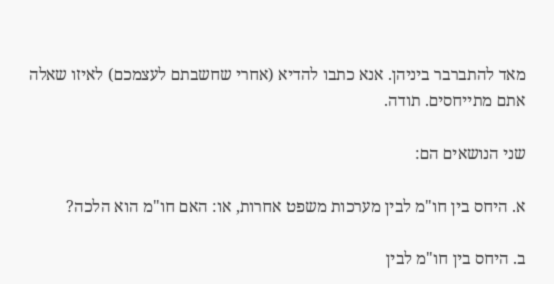מאד להתברבר ביניהן. אנא כתבו להדיא (אחרי שחשבתם לעצמכם) לאיזו שאלה אתם מתייחסים. תודה.

שני הנושאים הם:

א. היחס בין חו"מ לבין מערכות משפט אחרות, או: האם חו"מ הוא הלכה?

ב. היחס בין חו"מ לבין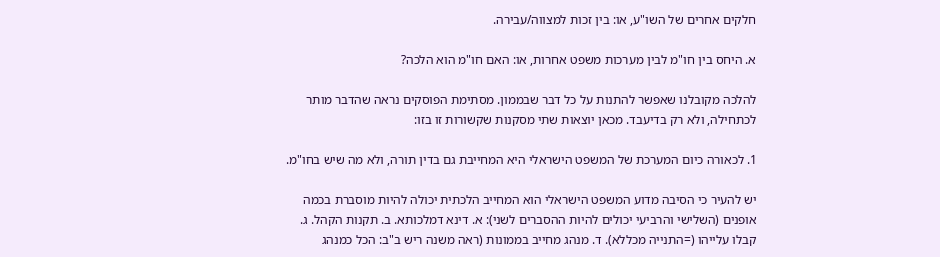חלקים אחרים של השו"ע, או: בין זכות למצווה/עבירה.

א. היחס בין חו"מ לבין מערכות משפט אחרות, או: האם חו"מ הוא הלכה?

להלכה מקובלנו שאפשר להתנות על כל דבר שבממון. מסתימת הפוסקים נראה שהדבר מותר לכתחילה, ולא רק בדיעבד. מכאן יוצאות שתי מסקנות שקשורות זו בזו:

1. לכאורה כיום המערכת של המשפט הישראלי היא המחייבת גם בדין תורה, ולא מה שיש בחו"מ.

יש להעיר כי הסיבה מדוע המשפט הישראלי הוא המחייב הלכתית יכולה להיות מוסברת בכמה אופנים (השלישי והרביעי יכולים להיות ההסברים לשני): א. דינא דמלכותא. ב. תקנות הקהל. ג. קבלו עלייהו (=התנייה מכללא). ד. מנהג מחייב בממונות (ראה משנה ריש ב"ב: הכל כמנהג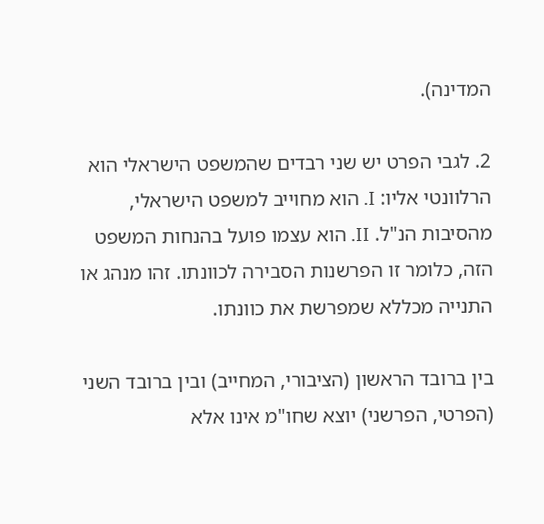המדינה).

2. לגבי הפרט יש שני רבדים שהמשפט הישראלי הוא הרלוונטי אליו: I. הוא מחוייב למשפט הישראלי, מהסיבות הנ"ל. II. הוא עצמו פועל בהנחות המשפט הזה, כלומר זו הפרשנות הסבירה לכוונתו. זהו מנהג או התנייה מכללא שמפרשת את כוונתו.

בין ברובד הראשון (הציבורי, המחייב) ובין ברובד השני (הפרטי, הפרשני) יוצא שחו"מ אינו אלא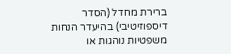ברירת מחדל (הסדר דיספוזיטיבי) בהיעדר הנחות משפטיות נוהגות או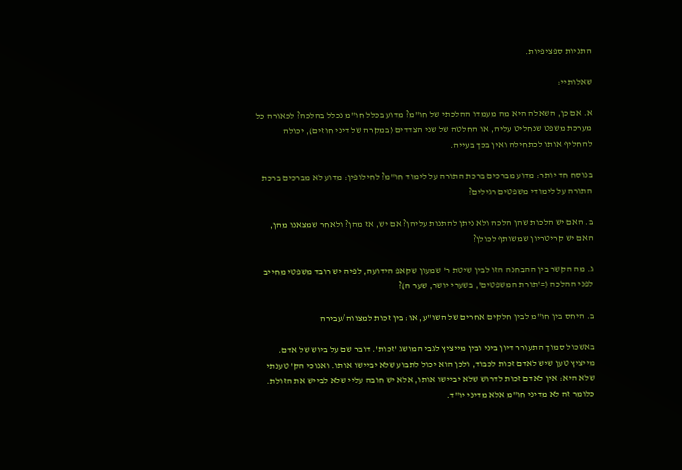התניות ספציפיות.

שאלותיי:

א. אם כן, השאלה היא מה מעמדו ההלכתי של חו"מ? מדוע בכלל חו"מ נכלל בהלכה? לכאורה כל מערכת משפט שנחליט עליה, או החלטה של שני הצדדים (במקרה של דיני חוזים), יכולה להחליף אותו לכתחילה ואין בכך בעייה.

בנוסח חד יותר: מדוע מברכים ברכת התורה על לימוד חו"מ? לחילופין: מדוע לא מברכים ברכת התורה על לימודי משפטים רגילים?

ב. האם יש הלכות שהן הלכה ולא ניתן להתנות עליהן? אם יש, אז מהן? ולאחר שמצאנו מהן, האם יש קריטריון שמשותף לכולן?

ג. מה הקשר בין ההבחנה הזו לבין שיטת ר' שמעון שקאפ הידועה, לפיה יש רובד משפטי מחייב לפני ההלכה (='תורת המשפטים', בשערי יושר, שער ה)?

ב. היחס בין חו"מ לבין חלקים אחרים של השו"ע, או: בין זכות למצווה/עבירה

באשכול סמוך התעורר דיון ביני ובין מייציץ לגבי המושג 'זכות'. דובר שם על ביוש של אדם. מייציץ טען שיש לאדם זכות לכבוד, ולכן הוא יכול לתבוע שלא יביישו אותו. ואנוכי הק' טענתי שלא היא: אין לאדם זכות לדרוש שלא יביישו אותו, אלא יש חובה עליי שלא לבייש את הזולת. כלומר זה לא מדיני חו"מ אלא מדיני יו"ד.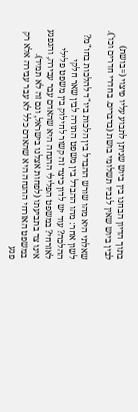בתוך הדיון הבחנו בין ביוש שניתן לתבוע עליו פיצוי (=בושת) לבין ביוש שאין לגביו תשלומי בושת (בדברים. בחדרי חדרים וכו').

שאלתי היא מהו שורש ההבדל בין הלכות ביו"ד להלכות בחו"מ? לשון אחר: מהו ההבדל בין משפט התורה לבין שאר חלקי ההלכה? עוד יש לדון כיצד זה קשור לחילוק בין משפט פלילי לאזרחי? במשפט הפלילי ההנחה היא שהאדם עבר עבירה, והנפגע אינו צד בתביעתו (לפחות אצלנו בישראל, וגם זה לא תמיד). במשפט האזרחי ההנחה היא שהאדם כלל לא עבר עבירה אלא רק פגע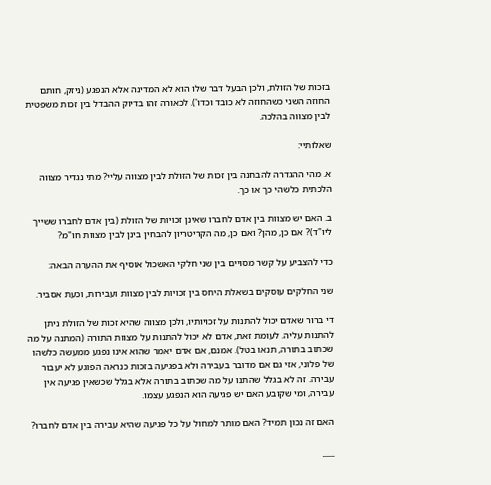בזכות של הזולת, ולכן הבעל דבר שלו הוא לא המדינה אלא הנפגע (ניזק, חותם החוזה השני כשהחוזה לא כובד וכדו'). לכאורה זהו בדיוק ההבדל בין זכות משפטית לבין מצווה בהלכה.

שאלותיי:

א. מהי ההגדרה להבחנה בין זכות של הזולת לבין מצווה עליי? מתי נגדיר מצווה הלכתית כלשהי כך או כך.

ב. האם יש מצוות בין אדם לחברו שאינן זכויות של הזולת (בין אדם לחברו ששייך ליו"ד)? אם כן, מהן? ואם כן, מה הקריטריון להבחין בינן לבין מצוות חו"מ?

כדי להצביע על קשר מסויים בין שני חלקי האשכול אוסיף את ההערה הבאה:

שני החלקים עוסקים בשאלת היחס בין זכויות לבין מצוות ועבירות, וכעת אסביר.

די ברור שאדם יכול להתנות על זכויותיו, ולכן מצווה שהיא זכות של הזולת ניתן להתנות עליה. לעומת זאת, אדם לא יכול להתנות על מצוות התורה (המתנה על מה שכתוב בתורה, תנאו בטל). אמנם, אם אדם יאמר שהוא אינו נפגע ממעשה כלשהו של פלוני, אזי גם אם מדובר בעבירה ולא בפגיעה בזכות כנראה הפוגע לא יעבור עבירה. זה לא בגלל שהתנו על מה שכתוב בתורה אלא בגלל שכשאין פגיעה אין עבירה, ומי שקובע האם יש פגיעה הוא הנפגע עצמו.

האם זה נכון תמיד? האם מותר למחול על כל פגיעה שהיא עבירה בין אדם לחברו?

___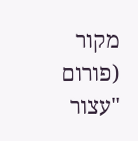מקור (פורום "עצור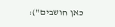כאן חושבים"):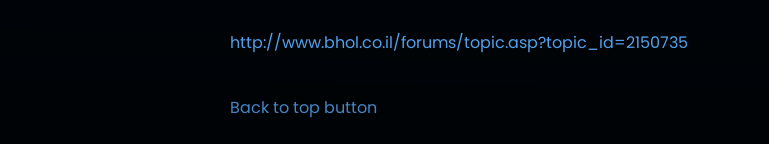http://www.bhol.co.il/forums/topic.asp?topic_id=2150735

Back to top button